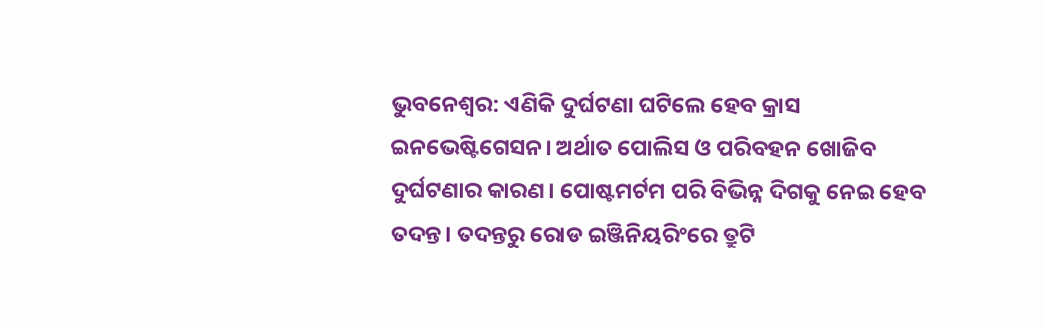ଭୁବନେଶ୍ବର: ଏଣିକି ଦୁର୍ଘଟଣା ଘଟିଲେ ହେବ କ୍ରାସ ଇନଭେଷ୍ଟିଗେସନ। ଅର୍ଥାତ ପୋଲିସ ଓ ପରିବହନ ଖୋଜିବ ଦୁର୍ଘଟଣାର କାରଣ। ପୋଷ୍ଟମର୍ଟମ ପରି ବିଭିନ୍ନ ଦିଗକୁ ନେଇ ହେବ ତଦନ୍ତ। ତଦନ୍ତରୁ ରୋଡ ଇଞ୍ଜିନିୟରିଂରେ ତ୍ରୁଟି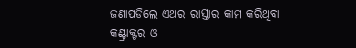ଜଣାପଡିଲେ ଏଥର ରାସ୍ତାର କାମ କରିଥିବା କଣ୍ଟ୍ରାକ୍ଟର ଓ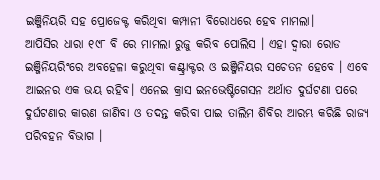ଇଞ୍ଜିନିୟରି ସହ ପ୍ରୋଜେକ୍ଟ କରିଥିବା କମ୍ପାନୀ ବିରୋଧରେ ହେବ ମାମଲା।
ଆପିସିର ଧାରା ୧୯୮ ବି ରେ ମାମଲା ରୁଜୁ କରିବ ପୋଲିସ । ଏହା ଦ୍ବାରା ରୋଡ ଇଞ୍ଜିନିୟରିଂରେ ଅବହେଳା କରୁଥିବା କଣ୍ଟ୍ରାକ୍ଟର ଓ ଇଞ୍ଜିନିୟର ସଚେତନ ହେବେ । ଏବେ ଆଇନର ଏକ ଭୟ ରହିବ। ଏନେଇ କ୍ରାସ ଇନଭେଷ୍ଟିଗେସନ ଅର୍ଥାତ ଦୁର୍ଘଟଣା ପରେ ଦୁର୍ଘଟଣାର କାରଣ ଜାଣିବା ଓ ତଦନ୍ତ କରିବା ପାଇ ତାଲିମ ଶିବିର ଆରମ୍ଭ କରିଛି ରାଜ୍ୟ ପରିବହନ ବିଭାଗ ।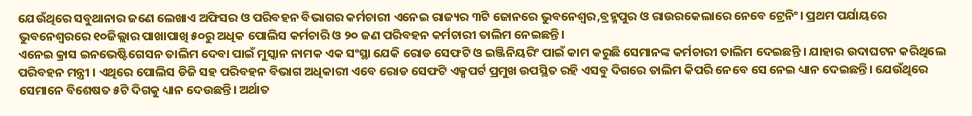ଯେଉଁଥିରେ ସବୁଥାନାର ଜଣେ ଲେଖାଏ ଅଫିସର ଓ ପରିବହନ ବିଭାଗର କର୍ମଚାରୀ ଏନେଇ ରାଜ୍ୟର ୩ଟି ଜୋନରେ ଭୁବନେଶ୍ୱର,ବ୍ରହ୍ମପୁର ଓ ରାଉରକେଲାରେ ନେବେ ଟ୍ରେନିଂ। ପ୍ରଥମ ପର୍ଯାୟରେ ଭୁବନେଶ୍ୱରରେ ୧୦ଜିଲ୍ଲାର ପାଖାପାଖି ୫୦ରୁ ଅଧିକ ପୋଲିସ କର୍ମଚାରି ଓ ୨୦ ଜଣ ପରିବହନ କର୍ମଚାରୀ ତାଲିମ ନେଇଛନ୍ତି।
ଏନେଇ କ୍ରାସ ଇନଭେଷ୍ଟିଗେସନ ତାଲିମ ଦେବା ପାଇଁ ମୁସ୍କାନ ନାମକ ଏକ ସଂସ୍ଥା ଯେକି ରୋଡ ସେଫଟି ଓ ଇଞ୍ଜିନିୟରିଂ ପାଇଁ କାମ କରୁଛି ସେମାନଙ୍କ କର୍ମଚାରୀ ତାଲିମ ଦେଇଛନ୍ତି । ଯାହାର ଉଦାଘଟନ କରିଥିଲେ ପରିବହନ ମନ୍ତ୍ରୀ । ଏଥିରେ ପୋଲିସ ଡିଜି ସହ ପରିବହନ ବିଭାଗ ଅଧିକାରୀ ଏବେ ରୋଡ ସେଫଟି ଏକ୍ସପର୍ଟ ପ୍ରମୁଖ ଉପସ୍ଥିତ ରହି ଏସବୁ ଦିଗରେ ତାଲିମ କିପରି ନେବେ ସେ ନେଇ ଧ୍ୟାନ ଦେଇଛନ୍ତି। ଯେଉଁଥିରେ ସେମାନେ ବିଶେଷତ ୫ଟି ଦିଗକୁ ଧ୍ୟାନ ଦେଉଛନ୍ତି। ଅର୍ଥାତ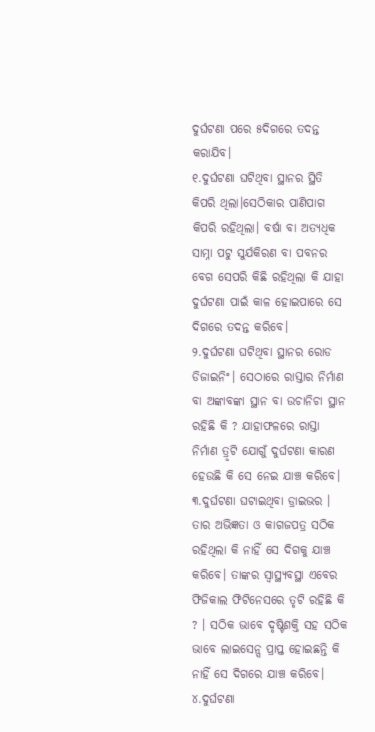ଦୁର୍ଘଟଣା ପରେ ୫ଦିଗରେ ତଦନ୍ତ କରାଯିବ।
୧.ଦୁର୍ଘଟଣା ଘଟିଥିବା ସ୍ଥାନର ସ୍ଥିତି କିପରି ଥିଲା।ସେଠିକାର ପାଣିପାଗ କିପରି ରହିଥିଲା। ବର୍ଷା ବା ଅତ୍ୟଧିକ ସାମ୍ନା ପଟୁ ସୁର୍ଯକିରଣ ବା ପବନର ବେଗ ସେପରି କିଛି ରହିଥିଲା କି ଯାହା ଦୁର୍ଘଟଣା ପାଇଁ କାଳ ହୋଇପାରେ ସେ ଦିଗରେ ତଦନ୍ତ କରିବେ।
୨.ଦୁର୍ଘଟଣା ଘଟିଥିବା ସ୍ଥାନର ରୋଡ ଡିଜାଇନିଂ। ସେଠାରେ ରାସ୍ତାର ନିର୍ମାଣ ବା ଅଙ୍କାବଙ୍କା ସ୍ଥାନ ବା ଉଚାନିଚା ସ୍ଥାନ ରହିଛି କି ? ଯାହାଫଳରେ ରାସ୍ତା ନିର୍ମାଣ ତ୍ରୃଟି ଯୋଗୁଁ ଦୁର୍ଘଟଣା କାରଣ ହେଉଛି କି ସେ ନେଇ ଯାଞ୍ଚ କରିବେ।
୩.ଦୁର୍ଘଟଣା ଘଟାଇଥିବା ଡ୍ରାଇଭର । ତାର ଅଭିଜ୍ଞତା ଓ କାଗଜପତ୍ର ସଠିକ ରହିଥିଲା କି ନାହିଁ ସେ ଦିଗକୁ ଯାଞ୍ଚ କରିବେ। ତାଙ୍କର ସ୍ବାସ୍ଥ୍ୟବସ୍ଥା ଏବେର ଫିଜିକାଲ ଫିଟିନେସରେ ତୃଟି ରହିଛି କି ? । ସଠିକ ଭାବେ ଦୃଷ୍ଟିଶକ୍ତି ସହ ସଠିକ ଭାବେ ଲାଇସେନ୍ସ ପ୍ରାପ୍ତ ହୋଇଛନ୍ତି କି ନାହିଁ ସେ ଦିଗରେ ଯାଞ୍ଚ କରିବେ।
୪.ଦୁର୍ଘଟଣା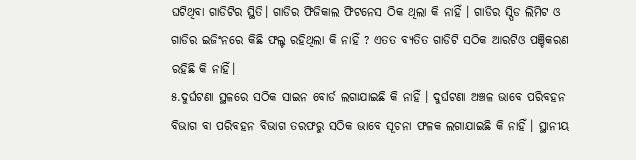ଘଟିଥିବା ଗାଡିଟିର ସ୍ଥିତି। ଗାଡିର ଫିଜିକାଲ ଫିଟନେସ ଠିକ ଥିଲା କି ନାହିଁ । ଗାଡିର ସ୍ପିଡ ଲିମିଟ ଓ ଗାଡିର ଇଜିଂନରେ କିଛି ଫଲ୍ଟ ରହିଥିଲା କି ନାହିଁ ? ଏତତ ବ୍ୟତିତ ଗାଡିଟି ସଠିକ ଆରଟିଓ ପଞ୍ଚିକରଣ ରହିଛି କି ନାହିଁ।
୫.ଦୁର୍ଘଟଣା ସ୍ଥଳରେ ସଠିକ ସାଇନ ବୋର୍ଡ ଲଗାଯାଇଛି କି ନାହିଁ । ଦୁର୍ଘଟଣା ଅଞ୍ଚଳ ଭାବେ ପରିବହନ ବିଭାଗ ବା ପରିବହନ ବିଭାଗ ତରଫରୁ ସଠିକ ଭାବେ ସୂଚନା ଫଳକ ଲଗାଯାଇଛି କି ନାହିଁ । ସ୍ଥାନୀୟ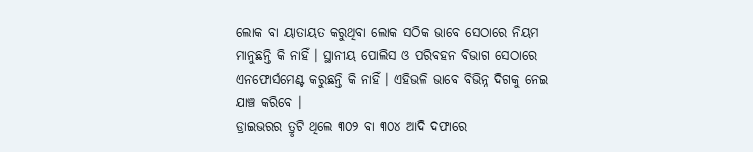ଲୋକ ବା ୟାତାୟତ କରୁଥିବା ଲୋକ ସଠିକ ଭାବେ ସେଠାରେ ନିୟମ ମାନୁଛନ୍ତି କି ନାହିଁ । ସ୍ଥାନୀୟ ପୋଲିସ ଓ ପରିବହନ ବିଭାଗ ସେଠାରେ ଏନଫୋର୍ସମେଣ୍ଟ କରୁଛନ୍ତି କି ନାହିଁ । ଏହିଭଳି ଭାବେ ବିଭିନ୍ନ ଦିଗକୁ ନେଇ ଯାଞ୍ଚ କରିବେ ।
ଡ୍ରାଇଭରର ତ୍ରୃଟି ଥିଲେ ୩୦୨ ବା ୩୦୪ ଆଦି ଦଫାରେ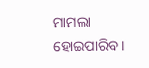ମାମଲା ହୋଇପାରିବ।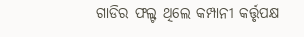ଗାଡିର ଫଲ୍ଟ ଥିଲେ କମ୍ପାନୀ କର୍ତ୍ତୃପକ୍ଷ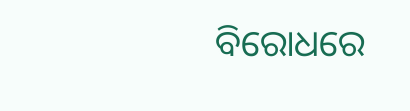ବିରୋଧରେ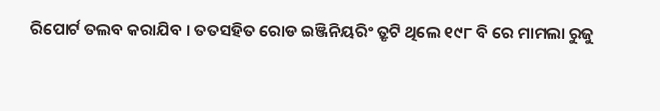ରିପୋର୍ଟ ତଲବ କରାଯିବ । ତତସହିତ ରୋଡ ଇଞ୍ଜିନିୟରିଂ ତ୍ରୃଟି ଥିଲେ ୧୯୮ ବି ରେ ମାମଲା ରୁଜୁ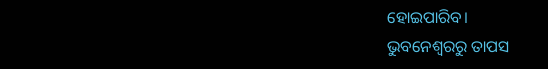ହୋଇପାରିବ।
ଭୁବନେଶ୍ବରରୁ ତାପସ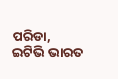ପରିଡା, ଇଟିଭି ଭାରତ